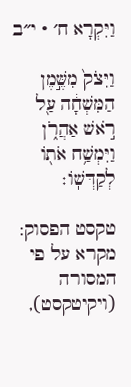וַיִּקְרָא ח׳ · י״ב

וַיִּצֹק֙ מִשֶּׁ֣מֶן הַמִּשְׁחָ֔ה עַ֖ל רֹ֣אשׁ אַהֲרֹ֑ן וַיִּמְשַׁ֥ח אֹת֖וֹ לְקַדְּשֽׁוֹ׃

טקסט הפסוק: מקרא על פי המסורה (ויקיטקסט),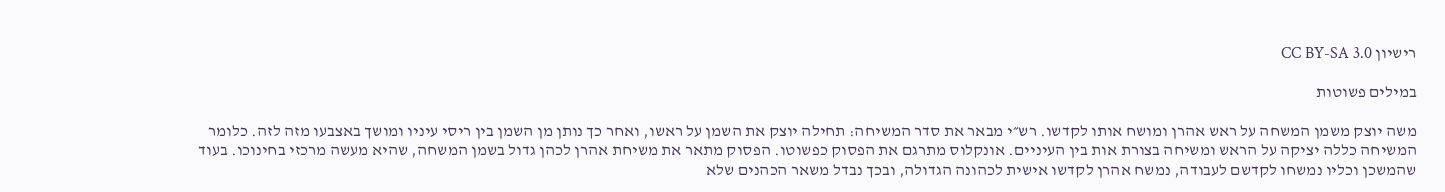רישיון CC BY-SA 3.0

במילים פשוטות

משה יוצק משמן המשחה על ראש אהרן ומושח אותו לקדשו. רש״י מבאר את סדר המשיחה: תחילה יוצק את השמן על ראשו, ואחר כך נותן מן השמן בין ריסי עיניו ומושך באצבעו מזה לזה. כלומר המשיחה כללה יציקה על הראש ומשיחה בצורת אות בין העיניים. אונקלוס מתרגם את הפסוק כפשוטו. הפסוק מתאר את משיחת אהרן לכהן גדול בשמן המשחה, שהיא מעשה מרכזי בחינוכו. בעוד שהמשכן וכליו נמשחו לקדשם לעבודה, נמשח אהרן לקדשו אישית לכהונה הגדולה, ובכך נבדל משאר הכהנים שלא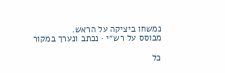נמשחו ביציקה על הראש.
מבוסס על רש״י · נכתב ונערך במקור

כל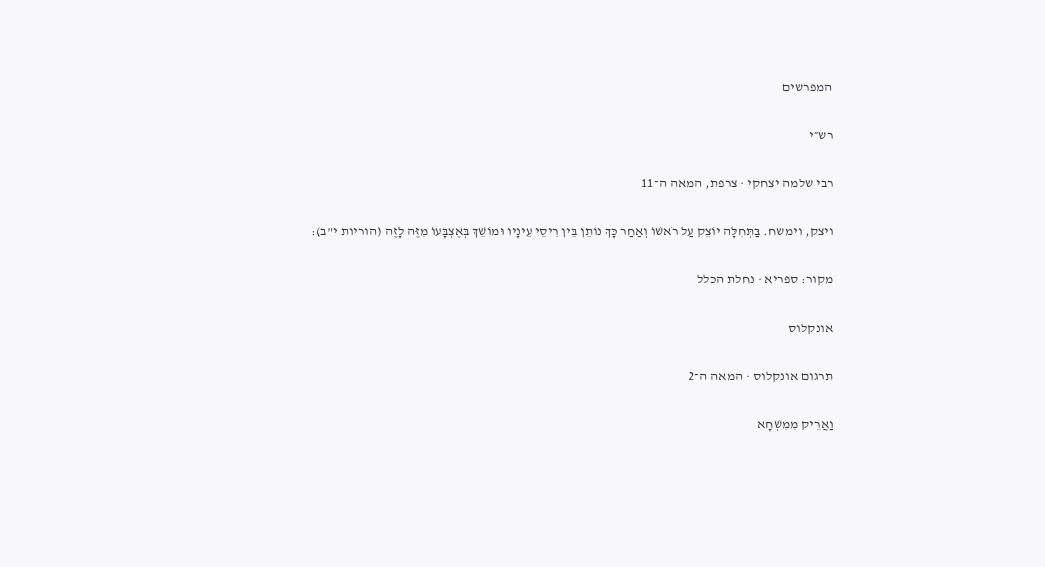המפרשים

רש״י

רבי שלמה יצחקי · צרפת, המאה ה־11

ויצק, וימשח. בַּתְּחִלָּה יוֹצֵק עַל רֹאשׁוֹ וְאַחַר כָּךְ נוֹתֵן בֵּין רִיסֵי עֵינָיו וּמוֹשֵׁךְ בְּאֶצְבָּעוֹ מִזֶּה לָזֶה (הוריות י"ב):

מקור: ספריא · נחלת הכלל

אונקלוס

תרגום אונקלוס · המאה ה־2

וַאֲרֵיק מִמִשְׁחָא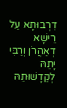דִרְבוּתָא עַל רֵישָׁא דְאַהֲרֹן וְרַבִּי יָתֵהּ לְקַדָשׁוּתֵהּ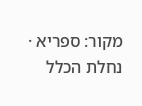מקור: ספריא · נחלת הכלל